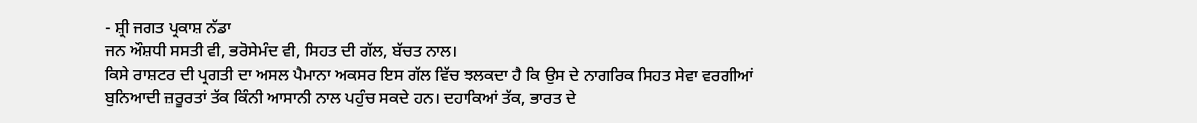- ਸ਼੍ਰੀ ਜਗਤ ਪ੍ਰਕਾਸ਼ ਨੱਡਾ
ਜਨ ਔਸ਼ਧੀ ਸਸਤੀ ਵੀ, ਭਰੋਸੇਮੰਦ ਵੀ, ਸਿਹਤ ਦੀ ਗੱਲ, ਬੱਚਤ ਨਾਲ।
ਕਿਸੇ ਰਾਸ਼ਟਰ ਦੀ ਪ੍ਰਗਤੀ ਦਾ ਅਸਲ ਪੈਮਾਨਾ ਅਕਸਰ ਇਸ ਗੱਲ ਵਿੱਚ ਝਲਕਦਾ ਹੈ ਕਿ ਉਸ ਦੇ ਨਾਗਰਿਕ ਸਿਹਤ ਸੇਵਾ ਵਰਗੀਆਂ
ਬੁਨਿਆਦੀ ਜ਼ਰੂਰਤਾਂ ਤੱਕ ਕਿੰਨੀ ਆਸਾਨੀ ਨਾਲ ਪਹੁੰਚ ਸਕਦੇ ਹਨ। ਦਹਾਕਿਆਂ ਤੱਕ, ਭਾਰਤ ਦੇ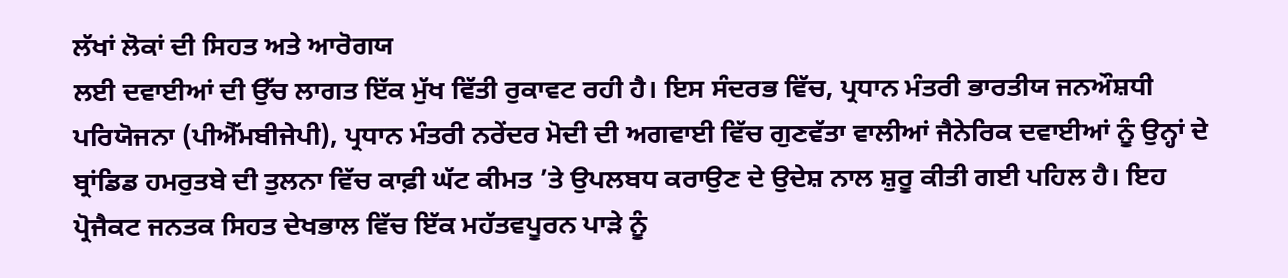ਲੱਖਾਂ ਲੋਕਾਂ ਦੀ ਸਿਹਤ ਅਤੇ ਆਰੋਗਯ
ਲਈ ਦਵਾਈਆਂ ਦੀ ਉੱਚ ਲਾਗਤ ਇੱਕ ਮੁੱਖ ਵਿੱਤੀ ਰੁਕਾਵਟ ਰਹੀ ਹੈ। ਇਸ ਸੰਦਰਭ ਵਿੱਚ, ਪ੍ਰਧਾਨ ਮੰਤਰੀ ਭਾਰਤੀਯ ਜਨਔਸ਼ਧੀ
ਪਰਿਯੋਜਨਾ (ਪੀਐੱਮਬੀਜੇਪੀ), ਪ੍ਰਧਾਨ ਮੰਤਰੀ ਨਰੇਂਦਰ ਮੋਦੀ ਦੀ ਅਗਵਾਈ ਵਿੱਚ ਗੁਣਵੱਤਾ ਵਾਲੀਆਂ ਜੈਨੇਰਿਕ ਦਵਾਈਆਂ ਨੂੰ ਉਨ੍ਹਾਂ ਦੇ
ਬ੍ਰਾਂਡਿਡ ਹਮਰੁਤਬੇ ਦੀ ਤੁਲਨਾ ਵਿੱਚ ਕਾਫ਼ੀ ਘੱਟ ਕੀਮਤ ’ਤੇ ਉਪਲਬਧ ਕਰਾਉਣ ਦੇ ਉਦੇਸ਼ ਨਾਲ ਸ਼ੁਰੂ ਕੀਤੀ ਗਈ ਪਹਿਲ ਹੈ। ਇਹ
ਪ੍ਰੋਜੈਕਟ ਜਨਤਕ ਸਿਹਤ ਦੇਖਭਾਲ ਵਿੱਚ ਇੱਕ ਮਹੱਤਵਪੂਰਨ ਪਾੜੇ ਨੂੰ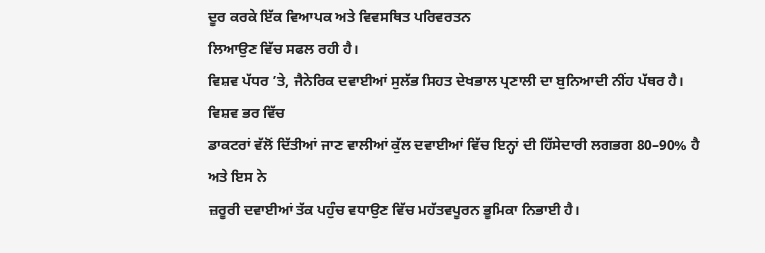ਦੂਰ ਕਰਕੇ ਇੱਕ ਵਿਆਪਕ ਅਤੇ ਵਿਵਸਥਿਤ ਪਰਿਵਰਤਨ
ਲਿਆਉਣ ਵਿੱਚ ਸਫਲ ਰਹੀ ਹੈ।
ਵਿਸ਼ਵ ਪੱਧਰ ’ਤੇ, ਜੈਨੇਰਿਕ ਦਵਾਈਆਂ ਸੁਲੱਭ ਸਿਹਤ ਦੇਖਭਾਲ ਪ੍ਰਣਾਲੀ ਦਾ ਬੁਨਿਆਦੀ ਨੀਂਹ ਪੱਥਰ ਹੈ। ਵਿਸ਼ਵ ਭਰ ਵਿੱਚ
ਡਾਕਟਰਾਂ ਵੱਲੋਂ ਦਿੱਤੀਆਂ ਜਾਣ ਵਾਲੀਆਂ ਕੁੱਲ ਦਵਾਈਆਂ ਵਿੱਚ ਇਨ੍ਹਾਂ ਦੀ ਹਿੱਸੇਦਾਰੀ ਲਗਭਗ 80–90% ਹੈ ਅਤੇ ਇਸ ਨੇ
ਜ਼ਰੂਰੀ ਦਵਾਈਆਂ ਤੱਕ ਪਹੁੰਚ ਵਧਾਉਣ ਵਿੱਚ ਮਹੱਤਵਪੂਰਨ ਭੂਮਿਕਾ ਨਿਭਾਈ ਹੈ।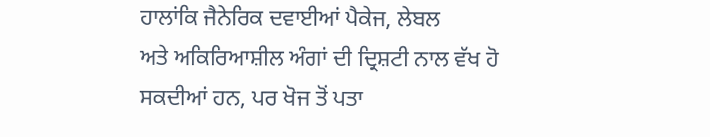ਹਾਲਾਂਕਿ ਜੈਨੇਰਿਕ ਦਵਾਈਆਂ ਪੈਕੇਜ, ਲੇਬਲ
ਅਤੇ ਅਕਿਰਿਆਸ਼ੀਲ ਅੰਗਾਂ ਦੀ ਦ੍ਰਿਸ਼ਟੀ ਨਾਲ ਵੱਖ ਹੋ ਸਕਦੀਆਂ ਹਨ, ਪਰ ਖੋਜ ਤੋਂ ਪਤਾ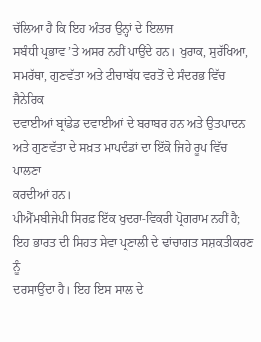ਚੱਲਿਆ ਹੈ ਕਿ ਇਹ ਅੰਤਰ ਉਨ੍ਹਾਂ ਦੇ ਇਲਾਜ
ਸਬੰਧੀ ਪ੍ਰਭਾਵ ’ਤੇ ਅਸਰ ਨਹੀਂ ਪਾਉਂਦੇ ਹਨ। ਖੁਰਾਕ, ਸੁਰੱਖਿਆ, ਸਮਰੱਥਾ, ਗੁਣਵੱਤਾ ਅਤੇ ਟੀਚਾਬੱਧ ਵਰਤੋਂ ਦੇ ਸੰਦਰਭ ਵਿੱਚ ਜੈਨੇਰਿਕ
ਦਵਾਈਆਂ ਬ੍ਰਾਂਡੇਡ ਦਵਾਈਆਂ ਦੇ ਬਰਾਬਰ ਹਨ ਅਤੇ ਉਤਪਾਦਨ ਅਤੇ ਗੁਣਵੱਤਾ ਦੇ ਸਖ਼ਤ ਮਾਪਦੰਡਾਂ ਦਾ ਇੱਕੋ ਜਿਹੇ ਰੂਪ ਵਿੱਚ ਪਾਲਣਾ
ਕਰਦੀਆਂ ਹਨ।
ਪੀਐੱਮਬੀਜੇਪੀ ਸਿਰਫ਼ ਇੱਕ ਖੁਦਰਾ-ਵਿਕਰੀ ਪ੍ਰੋਗਰਾਮ ਨਹੀਂ ਹੈ; ਇਹ ਭਾਰਤ ਦੀ ਸਿਹਤ ਸੇਵਾ ਪ੍ਰਣਾਲੀ ਦੇ ਢਾਂਚਾਗਤ ਸਸ਼ਕਤੀਕਰਣ ਨੂੰ
ਦਰਸਾਉਂਦਾ ਹੈ। ਇਹ ਇਸ ਸਾਲ ਦੇ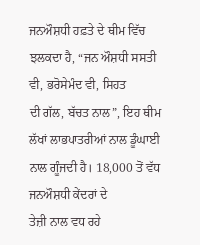ਜਨਔਸ਼ਧੀ ਹਫ਼ਤੇ ਦੇ ਥੀਮ ਵਿੱਚ ਝਲਕਦਾ ਹੈ, “ਜਨ ਔਸ਼ਧੀ ਸਸਤੀ ਵੀ, ਭਰੋਸੇਮੰਦ ਵੀ, ਸਿਹਤ
ਦੀ ਗੱਲ, ਬੱਚਤ ਨਾਲ”, ਇਹ ਥੀਮ ਲੱਖਾਂ ਲਾਭਪਾਤਰੀਆਂ ਨਾਲ ਡੂੰਘਾਈ ਨਾਲ ਗੂੰਜਦੀ ਹੈ। 18,000 ਤੋਂ ਵੱਧ ਜਨਔਸ਼ਧੀ ਕੇਂਦਰਾਂ ਦੇ
ਤੇਜ਼ੀ ਨਾਲ ਵਧ ਰਹੇ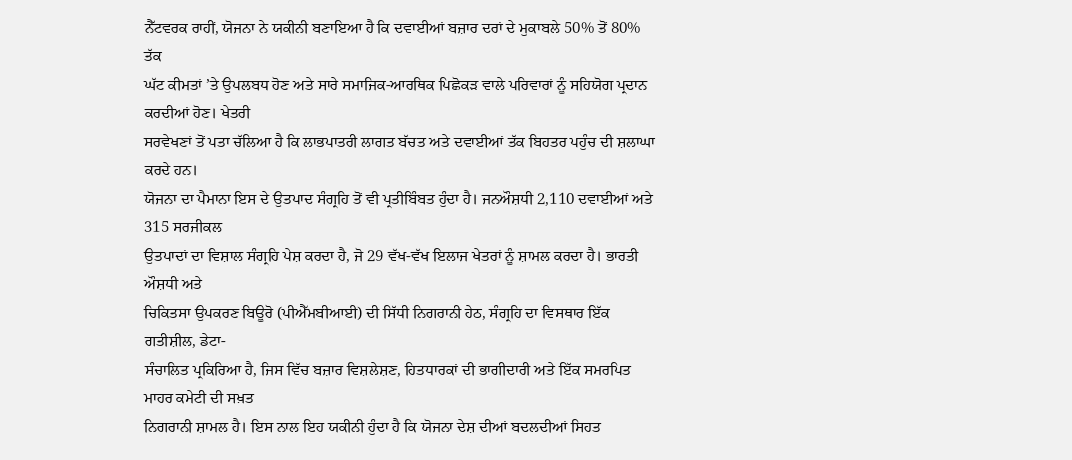ਨੈੱਟਵਰਕ ਰਾਹੀਂ, ਯੋਜਨਾ ਨੇ ਯਕੀਨੀ ਬਣਾਇਆ ਹੈ ਕਿ ਦਵਾਈਆਂ ਬਜ਼ਾਰ ਦਰਾਂ ਦੇ ਮੁਕਾਬਲੇ 50% ਤੋਂ 80% ਤੱਕ
ਘੱਟ ਕੀਮਤਾਂ ’ਤੇ ਉਪਲਬਧ ਹੋਣ ਅਤੇ ਸਾਰੇ ਸਮਾਜਿਕ-ਆਰਥਿਕ ਪਿਛੋਕੜ ਵਾਲੇ ਪਰਿਵਾਰਾਂ ਨੂੰ ਸਹਿਯੋਗ ਪ੍ਰਦਾਨ ਕਰਦੀਆਂ ਹੋਣ। ਖੇਤਰੀ
ਸਰਵੇਖਣਾਂ ਤੋਂ ਪਤਾ ਚੱਲਿਆ ਹੈ ਕਿ ਲਾਭਪਾਤਰੀ ਲਾਗਤ ਬੱਚਤ ਅਤੇ ਦਵਾਈਆਂ ਤੱਕ ਬਿਹਤਰ ਪਹੁੰਚ ਦੀ ਸ਼ਲਾਘਾ ਕਰਦੇ ਹਨ।
ਯੋਜਨਾ ਦਾ ਪੈਮਾਨਾ ਇਸ ਦੇ ਉਤਪਾਦ ਸੰਗ੍ਰਹਿ ਤੋਂ ਵੀ ਪ੍ਰਤੀਬਿੰਬਤ ਹੁੰਦਾ ਹੈ। ਜਨਔਸ਼ਧੀ 2,110 ਦਵਾਈਆਂ ਅਤੇ 315 ਸਰਜੀਕਲ
ਉਤਪਾਦਾਂ ਦਾ ਵਿਸ਼ਾਲ ਸੰਗ੍ਰਹਿ ਪੇਸ਼ ਕਰਦਾ ਹੈ, ਜੋ 29 ਵੱਖ-ਵੱਖ ਇਲਾਜ ਖੇਤਰਾਂ ਨੂੰ ਸ਼ਾਮਲ ਕਰਦਾ ਹੈ। ਭਾਰਤੀ ਔਸ਼ਧੀ ਅਤੇ
ਚਿਕਿਤਸਾ ਉਪਕਰਣ ਬਿਊਰੋ (ਪੀਐੱਮਬੀਆਈ) ਦੀ ਸਿੱਧੀ ਨਿਗਰਾਨੀ ਹੇਠ, ਸੰਗ੍ਰਹਿ ਦਾ ਵਿਸਥਾਰ ਇੱਕ ਗਤੀਸ਼ੀਲ, ਡੇਟਾ-
ਸੰਚਾਲਿਤ ਪ੍ਰਕਿਰਿਆ ਹੈ, ਜਿਸ ਵਿੱਚ ਬਜ਼ਾਰ ਵਿਸ਼ਲੇਸ਼ਣ, ਹਿਤਧਾਰਕਾਂ ਦੀ ਭਾਗੀਦਾਰੀ ਅਤੇ ਇੱਕ ਸਮਰਪਿਤ ਮਾਹਰ ਕਮੇਟੀ ਦੀ ਸਖ਼ਤ
ਨਿਗਰਾਨੀ ਸ਼ਾਮਲ ਹੈ। ਇਸ ਨਾਲ ਇਹ ਯਕੀਨੀ ਹੁੰਦਾ ਹੈ ਕਿ ਯੋਜਨਾ ਦੇਸ਼ ਦੀਆਂ ਬਦਲਦੀਆਂ ਸਿਹਤ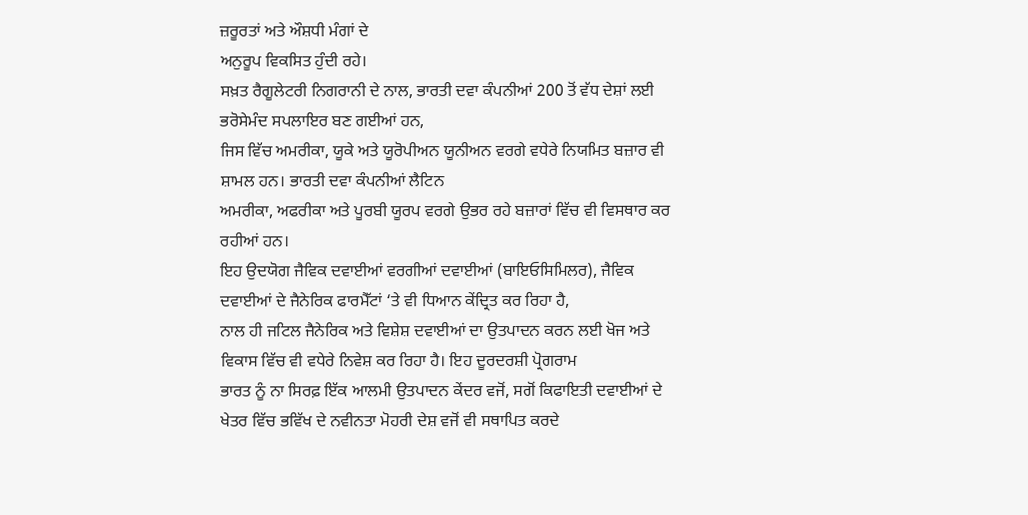ਜ਼ਰੂਰਤਾਂ ਅਤੇ ਔਸ਼ਧੀ ਮੰਗਾਂ ਦੇ
ਅਨੁਰੂਪ ਵਿਕਸਿਤ ਹੁੰਦੀ ਰਹੇ।
ਸਖ਼ਤ ਰੈਗੂਲੇਟਰੀ ਨਿਗਰਾਨੀ ਦੇ ਨਾਲ, ਭਾਰਤੀ ਦਵਾ ਕੰਪਨੀਆਂ 200 ਤੋਂ ਵੱਧ ਦੇਸ਼ਾਂ ਲਈ ਭਰੋਸੇਮੰਦ ਸਪਲਾਇਰ ਬਣ ਗਈਆਂ ਹਨ,
ਜਿਸ ਵਿੱਚ ਅਮਰੀਕਾ, ਯੂਕੇ ਅਤੇ ਯੂਰੋਪੀਅਨ ਯੂਨੀਅਨ ਵਰਗੇ ਵਧੇਰੇ ਨਿਯਮਿਤ ਬਜ਼ਾਰ ਵੀ ਸ਼ਾਮਲ ਹਨ। ਭਾਰਤੀ ਦਵਾ ਕੰਪਨੀਆਂ ਲੈਟਿਨ
ਅਮਰੀਕਾ, ਅਫਰੀਕਾ ਅਤੇ ਪੂਰਬੀ ਯੂਰਪ ਵਰਗੇ ਉਭਰ ਰਹੇ ਬਜ਼ਾਰਾਂ ਵਿੱਚ ਵੀ ਵਿਸਥਾਰ ਕਰ ਰਹੀਆਂ ਹਨ।
ਇਹ ਉਦਯੋਗ ਜੈਵਿਕ ਦਵਾਈਆਂ ਵਰਗੀਆਂ ਦਵਾਈਆਂ (ਬਾਇਓਸਿਮਿਲਰ), ਜੈਵਿਕ ਦਵਾਈਆਂ ਦੇ ਜੈਨੇਰਿਕ ਫਾਰਮੈੱਟਾਂ ‘ਤੇ ਵੀ ਧਿਆਨ ਕੇਂਦ੍ਰਿਤ ਕਰ ਰਿਹਾ ਹੈ,
ਨਾਲ ਹੀ ਜਟਿਲ ਜੈਨੇਰਿਕ ਅਤੇ ਵਿਸ਼ੇਸ਼ ਦਵਾਈਆਂ ਦਾ ਉਤਪਾਦਨ ਕਰਨ ਲਈ ਖੋਜ ਅਤੇ ਵਿਕਾਸ ਵਿੱਚ ਵੀ ਵਧੇਰੇ ਨਿਵੇਸ਼ ਕਰ ਰਿਹਾ ਹੈ। ਇਹ ਦੂਰਦਰਸ਼ੀ ਪ੍ਰੋਗਰਾਮ
ਭਾਰਤ ਨੂੰ ਨਾ ਸਿਰਫ਼ ਇੱਕ ਆਲਮੀ ਉਤਪਾਦਨ ਕੇਂਦਰ ਵਜੋਂ, ਸਗੋਂ ਕਿਫਾਇਤੀ ਦਵਾਈਆਂ ਦੇ ਖੇਤਰ ਵਿੱਚ ਭਵਿੱਖ ਦੇ ਨਵੀਨਤਾ ਮੋਹਰੀ ਦੇਸ਼ ਵਜੋਂ ਵੀ ਸਥਾਪਿਤ ਕਰਦੇ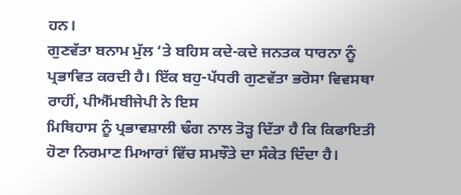ਹਨ।
ਗੁਣਵੱਤਾ ਬਨਾਮ ਮੁੱਲ ‘ਤੇ ਬਹਿਸ ਕਦੇ-ਕਦੇ ਜਨਤਕ ਧਾਰਨਾ ਨੂੰ ਪ੍ਰਭਾਵਿਤ ਕਰਦੀ ਹੈ। ਇੱਕ ਬਹੁ-ਪੱਧਰੀ ਗੁਣਵੱਤਾ ਭਰੋਸਾ ਵਿਵਸਥਾ ਰਾਹੀਂ, ਪੀਐੱਮਬੀਜੇਪੀ ਨੇ ਇਸ
ਮਿਥਿਹਾਸ ਨੂੰ ਪ੍ਰਭਾਵਸ਼ਾਲੀ ਢੰਗ ਨਾਲ ਤੋੜ੍ਹ ਦਿੱਤਾ ਹੈ ਕਿ ਕਿਫਾਇਤੀ ਹੋਣਾ ਨਿਰਮਾਣ ਮਿਆਰਾਂ ਵਿੱਚ ਸਮਝੌਤੇ ਦਾ ਸੰਕੇਤ ਦਿੰਦਾ ਹੈ।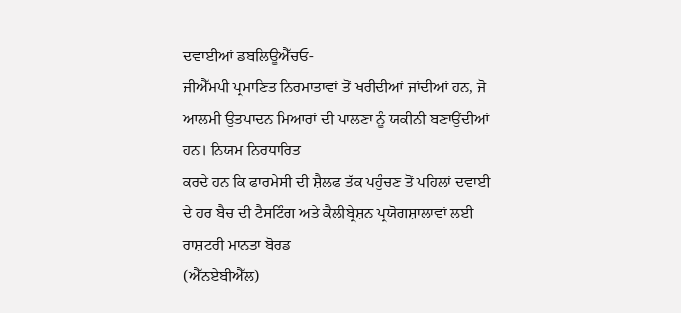ਦਵਾਈਆਂ ਡਬਲਿਊਐੱਚਓ-
ਜੀਐੱਮਪੀ ਪ੍ਰਮਾਣਿਤ ਨਿਰਮਾਤਾਵਾਂ ਤੋਂ ਖਰੀਦੀਆਂ ਜਾਂਦੀਆਂ ਹਨ, ਜੋ ਆਲਮੀ ਉਤਪਾਦਨ ਮਿਆਰਾਂ ਦੀ ਪਾਲਣਾ ਨੂੰ ਯਕੀਨੀ ਬਣਾਉਂਦੀਆਂ ਹਨ। ਨਿਯਮ ਨਿਰਧਾਰਿਤ
ਕਰਦੇ ਹਨ ਕਿ ਫਾਰਮੇਸੀ ਦੀ ਸ਼ੈਲਫ ਤੱਕ ਪਹੁੰਚਣ ਤੋਂ ਪਹਿਲਾਂ ਦਵਾਈ ਦੇ ਹਰ ਬੈਚ ਦੀ ਟੈਸਟਿੰਗ ਅਤੇ ਕੈਲੀਬ੍ਰੇਸ਼ਨ ਪ੍ਰਯੋਗਸ਼ਾਲਾਵਾਂ ਲਈ ਰਾਸ਼ਟਰੀ ਮਾਨਤਾ ਬੋਰਡ
(ਐੱਨਏਬੀਐੱਲ)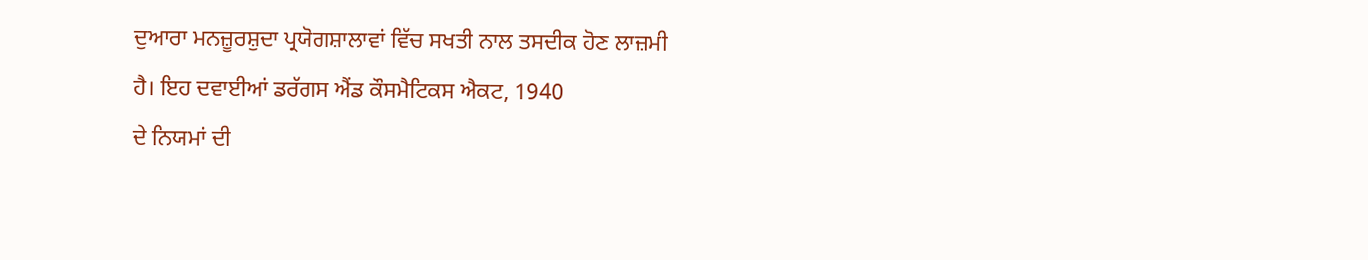ਦੁਆਰਾ ਮਨਜ਼ੂਰਸ਼ੁਦਾ ਪ੍ਰਯੋਗਸ਼ਾਲਾਵਾਂ ਵਿੱਚ ਸਖਤੀ ਨਾਲ ਤਸਦੀਕ ਹੋਣ ਲਾਜ਼ਮੀ ਹੈ। ਇਹ ਦਵਾਈਆਂ ਡਰੱਗਸ ਐਂਡ ਕੌਸਮੈਟਿਕਸ ਐਕਟ, 1940
ਦੇ ਨਿਯਮਾਂ ਦੀ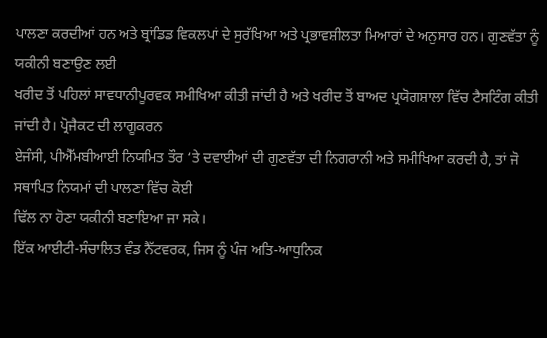ਪਾਲਣਾ ਕਰਦੀਆਂ ਹਨ ਅਤੇ ਬ੍ਰਾਂਡਿਡ ਵਿਕਲਪਾਂ ਦੇ ਸੁਰੱਖਿਆ ਅਤੇ ਪ੍ਰਭਾਵਸ਼ੀਲਤਾ ਮਿਆਰਾਂ ਦੇ ਅਨੁਸਾਰ ਹਨ। ਗੁਣਵੱਤਾ ਨੂੰ ਯਕੀਨੀ ਬਣਾਉਣ ਲਈ
ਖਰੀਦ ਤੋਂ ਪਹਿਲਾਂ ਸਾਵਧਾਨੀਪੂਰਵਕ ਸਮੀਖਿਆ ਕੀਤੀ ਜਾਂਦੀ ਹੈ ਅਤੇ ਖਰੀਦ ਤੋਂ ਬਾਅਦ ਪ੍ਰਯੋਗਸ਼ਾਲਾ ਵਿੱਚ ਟੈਸਟਿੰਗ ਕੀਤੀ ਜਾਂਦੀ ਹੈ। ਪ੍ਰੋਜੈਕਟ ਦੀ ਲਾਗੂਕਰਨ
ਏਜੰਸੀ, ਪੀਐੱਮਬੀਆਈ ਨਿਯਮਿਤ ਤੌਰ ‘ਤੇ ਦਵਾਈਆਂ ਦੀ ਗੁਣਵੱਤਾ ਦੀ ਨਿਗਰਾਨੀ ਅਤੇ ਸਮੀਖਿਆ ਕਰਦੀ ਹੈ, ਤਾਂ ਜੋ ਸਥਾਪਿਤ ਨਿਯਮਾਂ ਦੀ ਪਾਲਣਾ ਵਿੱਚ ਕੋਈ
ਢਿੱਲ ਨਾ ਹੋਣਾ ਯਕੀਨੀ ਬਣਾਇਆ ਜਾ ਸਕੇ।
ਇੱਕ ਆਈਟੀ-ਸੰਚਾਲਿਤ ਵੰਡ ਨੈੱਟਵਰਕ, ਜਿਸ ਨੂੰ ਪੰਜ ਅਤਿ-ਆਧੁਨਿਕ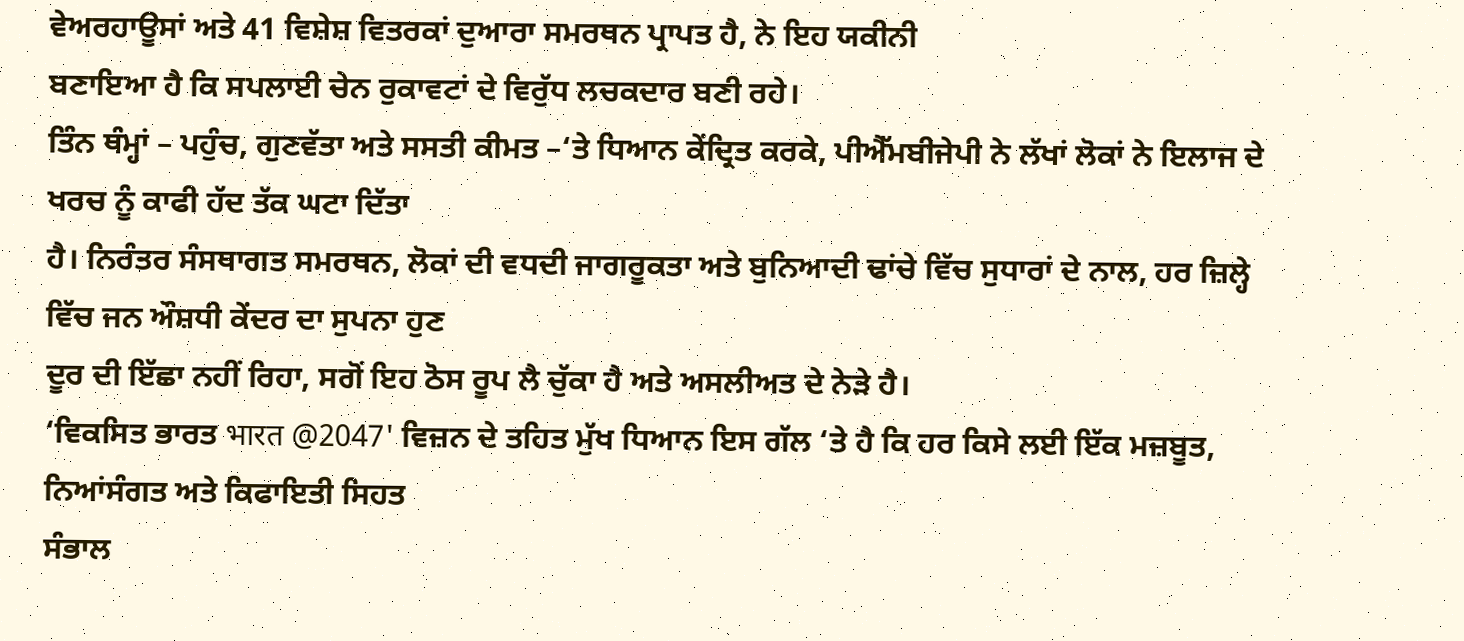ਵੇਅਰਹਾਊਸਾਂ ਅਤੇ 41 ਵਿਸ਼ੇਸ਼ ਵਿਤਰਕਾਂ ਦੁਆਰਾ ਸਮਰਥਨ ਪ੍ਰਾਪਤ ਹੈ, ਨੇ ਇਹ ਯਕੀਨੀ
ਬਣਾਇਆ ਹੈ ਕਿ ਸਪਲਾਈ ਚੇਨ ਰੁਕਾਵਟਾਂ ਦੇ ਵਿਰੁੱਧ ਲਚਕਦਾਰ ਬਣੀ ਰਹੇ।
ਤਿੰਨ ਥੰਮ੍ਹਾਂ – ਪਹੁੰਚ, ਗੁਣਵੱਤਾ ਅਤੇ ਸਸਤੀ ਕੀਮਤ –‘ਤੇ ਧਿਆਨ ਕੇਂਦ੍ਰਿਤ ਕਰਕੇ, ਪੀਐੱਮਬੀਜੇਪੀ ਨੇ ਲੱਖਾਂ ਲੋਕਾਂ ਨੇ ਇਲਾਜ ਦੇ ਖਰਚ ਨੂੰ ਕਾਫੀ ਹੱਦ ਤੱਕ ਘਟਾ ਦਿੱਤਾ
ਹੈ। ਨਿਰੰਤਰ ਸੰਸਥਾਗਤ ਸਮਰਥਨ, ਲੋਕਾਂ ਦੀ ਵਧਦੀ ਜਾਗਰੂਕਤਾ ਅਤੇ ਬੁਨਿਆਦੀ ਢਾਂਚੇ ਵਿੱਚ ਸੁਧਾਰਾਂ ਦੇ ਨਾਲ, ਹਰ ਜ਼ਿਲ੍ਹੇ ਵਿੱਚ ਜਨ ਔਸ਼ਧੀ ਕੇਂਦਰ ਦਾ ਸੁਪਨਾ ਹੁਣ
ਦੂਰ ਦੀ ਇੱਛਾ ਨਹੀਂ ਰਿਹਾ, ਸਗੋਂ ਇਹ ਠੋਸ ਰੂਪ ਲੈ ਚੁੱਕਾ ਹੈ ਅਤੇ ਅਸਲੀਅਤ ਦੇ ਨੇੜੇ ਹੈ।
‘ਵਿਕਸਿਤ ਭਾਰਤ भारत @2047' ਵਿਜ਼ਨ ਦੇ ਤਹਿਤ ਮੁੱਖ ਧਿਆਨ ਇਸ ਗੱਲ ‘ਤੇ ਹੈ ਕਿ ਹਰ ਕਿਸੇ ਲਈ ਇੱਕ ਮਜ਼ਬੂਤ, ਨਿਆਂਸੰਗਤ ਅਤੇ ਕਿਫਾਇਤੀ ਸਿਹਤ
ਸੰਭਾਲ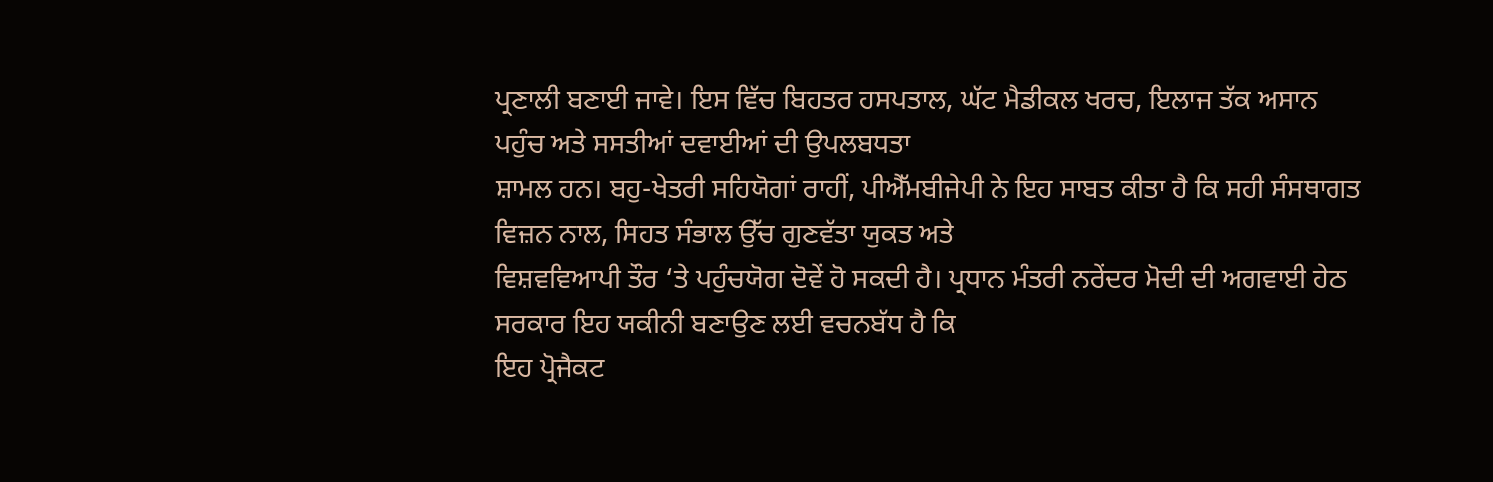ਪ੍ਰਣਾਲੀ ਬਣਾਈ ਜਾਵੇ। ਇਸ ਵਿੱਚ ਬਿਹਤਰ ਹਸਪਤਾਲ, ਘੱਟ ਮੈਡੀਕਲ ਖਰਚ, ਇਲਾਜ ਤੱਕ ਅਸਾਨ ਪਹੁੰਚ ਅਤੇ ਸਸਤੀਆਂ ਦਵਾਈਆਂ ਦੀ ਉਪਲਬਧਤਾ
ਸ਼ਾਮਲ ਹਨ। ਬਹੁ-ਖੇਤਰੀ ਸਹਿਯੋਗਾਂ ਰਾਹੀਂ, ਪੀਐੱਮਬੀਜੇਪੀ ਨੇ ਇਹ ਸਾਬਤ ਕੀਤਾ ਹੈ ਕਿ ਸਹੀ ਸੰਸਥਾਗਤ ਵਿਜ਼ਨ ਨਾਲ, ਸਿਹਤ ਸੰਭਾਲ ਉੱਚ ਗੁਣਵੱਤਾ ਯੁਕਤ ਅਤੇ
ਵਿਸ਼ਵਵਿਆਪੀ ਤੌਰ ‘ਤੇ ਪਹੁੰਚਯੋਗ ਦੋਵੇਂ ਹੋ ਸਕਦੀ ਹੈ। ਪ੍ਰਧਾਨ ਮੰਤਰੀ ਨਰੇਂਦਰ ਮੋਦੀ ਦੀ ਅਗਵਾਈ ਹੇਠ ਸਰਕਾਰ ਇਹ ਯਕੀਨੀ ਬਣਾਉਣ ਲਈ ਵਚਨਬੱਧ ਹੈ ਕਿ
ਇਹ ਪ੍ਰੋਜੈਕਟ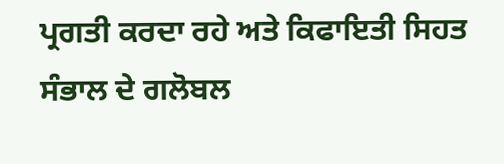ਪ੍ਰਗਤੀ ਕਰਦਾ ਰਹੇ ਅਤੇ ਕਿਫਾਇਤੀ ਸਿਹਤ ਸੰਭਾਲ ਦੇ ਗਲੋਬਲ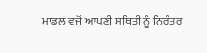ਮਾਡਲ ਵਜੋਂ ਆਪਣੀ ਸਥਿਤੀ ਨੂੰ ਨਿਰੰਤਰ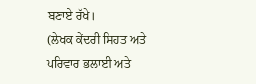ਬਣਾਏ ਰੱਖੇ।
(ਲੇਖਕ ਕੇਂਦਰੀ ਸਿਹਤ ਅਤੇ ਪਰਿਵਾਰ ਭਲਾਈ ਅਤੇ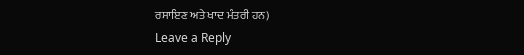ਰਸਾਇਣ ਅਤੇ ਖਾਦ ਮੰਤਰੀ ਹਨ)
Leave a Reply